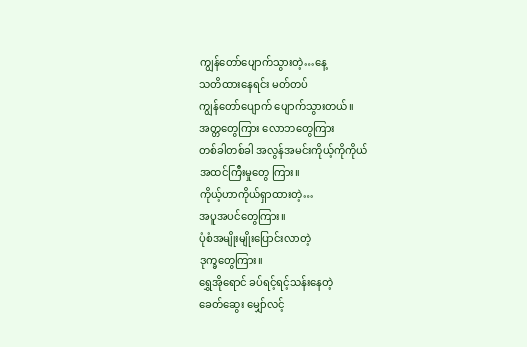ကျွန်တော်ပျောက်သွားတဲ့…နေ့
သတိထားနေရင်း မတ်တပ်
ကျွန်တော်ပျောက် ပျောက်သွားတယ်။
အတ္တတွေကြား လောဘတွေကြား
တစ်ခါတစ်ခါ အလွန်အမင်းကိုယ့်ကိုကိုယ်
အထင်ကြီးမှုတွေ ကြား။
ကိုယ့်ဟာကိုယ်ရှာထားတဲ့…
အပူအပင်တွေကြား။
ပုံစံအမျိုးမျိုးပြောင်းလာတဲ့
ဒုက္ခတွေကြား။
ရွှေအိုရောင် ခပ်ရင့်ရင့်သန်းနေတဲ့
ခေတ်ဆွေး မျှော်လင့်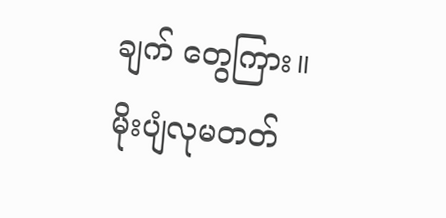ချက် တွေကြား။
မိုးပျံလုမတတ်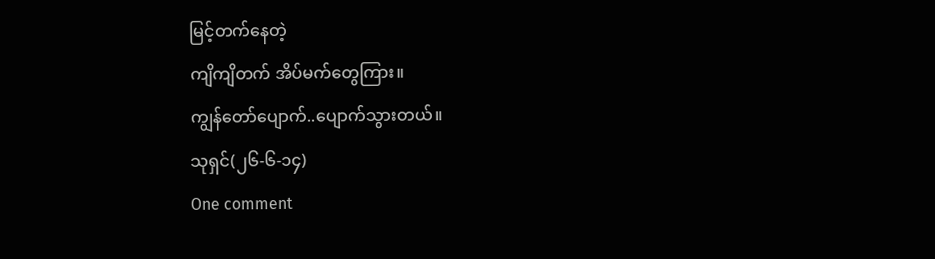မြင့်တက်နေတဲ့
ကျိကျိတက် အိပ်မက်တွေကြား။
ကျွန်တော်ပျောက်..ပျောက်သွားတယ်။
သုရှင်(၂၆-၆-၁၄)
One comment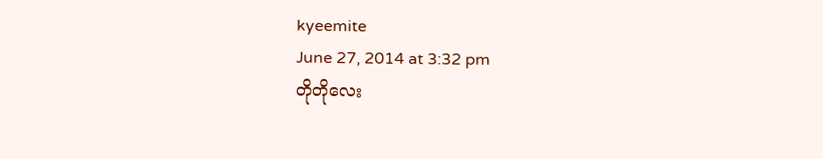kyeemite
June 27, 2014 at 3:32 pm
တိုတိုလေး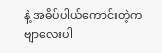နဲ့ အဓိပ်ပါယ်ကောင်းတဲ့ကဗျာလေးပါ